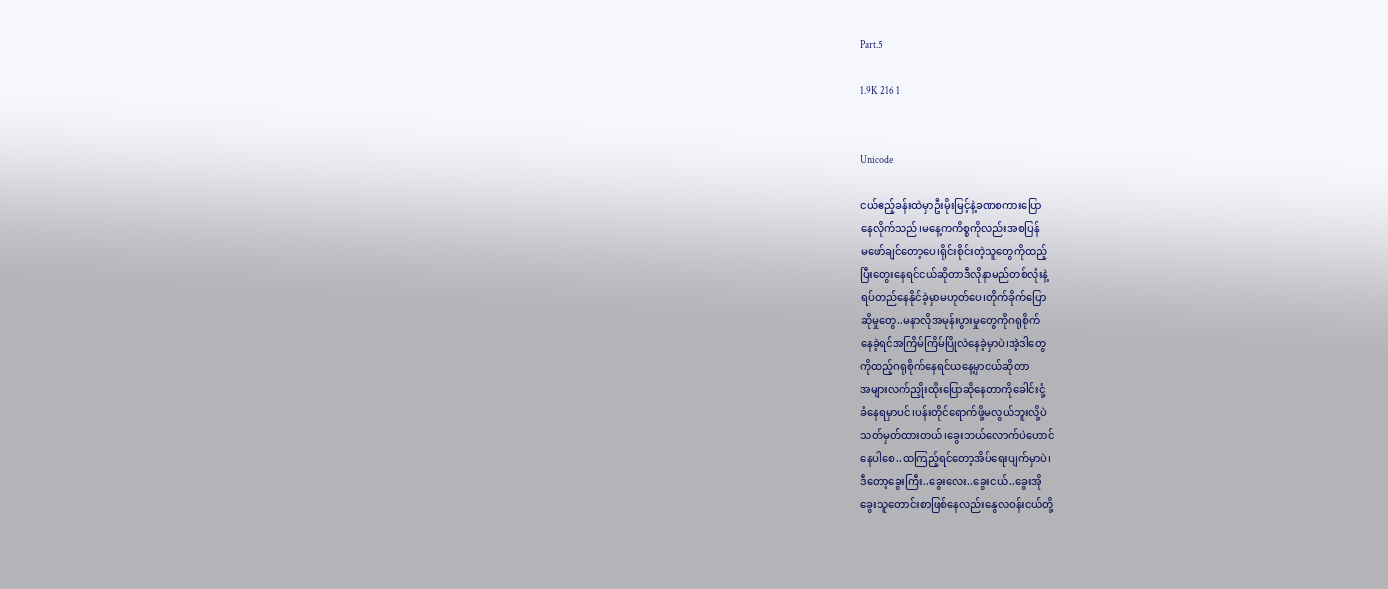Part.5

1.9K 216 1


Unicode

ငယ်ဧည့်ခန်းထဲမှာဦးမိုးမြင့်နဲ့ခဏစကားပြော
နေ‌လိုက်သည်၊မနေ့ကကိစ္စကိုလည်းအစပြန်
မဖော်ချင်တော့ပေ၊ရိုင်းစိုင်းတဲ့သူတွေကိုထည့်
ပြီးတွေးနေရင်ငယ်ဆိုတာဒီလိုနာမည်တစ်လုံးနဲ့
ရပ်တည်နေနိုင်ခဲ့မှာမဟုတ်ပေ၊တိုက်ခိုက်ပြော
ဆိုမှုတွေ..မနာလိုအမုန်းပွားမှုတွေကိုဂရုစိုက်
နေခဲ့ရင်အကြိမ်ကြိမ်ပြိုလဲနေခဲ့မှာပဲ၊အဲ့ဒါတွေ
ကိုထည့်ဂရုစိုက်နေရင်ယနေ့မှာငယ်ဆိုတာ
အများလက်ညှိုးထိုးပြောဆိုနေတာကိုခေါင်းငုံ့
ခံနေရမှာပင်၊ပန်းတိုင်ရောက်ဖို့မလွယ်ဘူးလို့ပဲ
သတ်မှတ်ထားတယ်၊ခွေးဘယ်လောက်ပဲဟောင်
နေပါစေ..ထကြည့်ရင်တော့အိပ်ရေးပျက်မှာပဲ၊
ဒီတော့ခွေးကြီး..ခွေးလေး..ခွေးငယ်..ခွေးအို
ခွေးသူတောင်းစာဖြစ်နေလည်းနွေလဝန်းငယ်တို့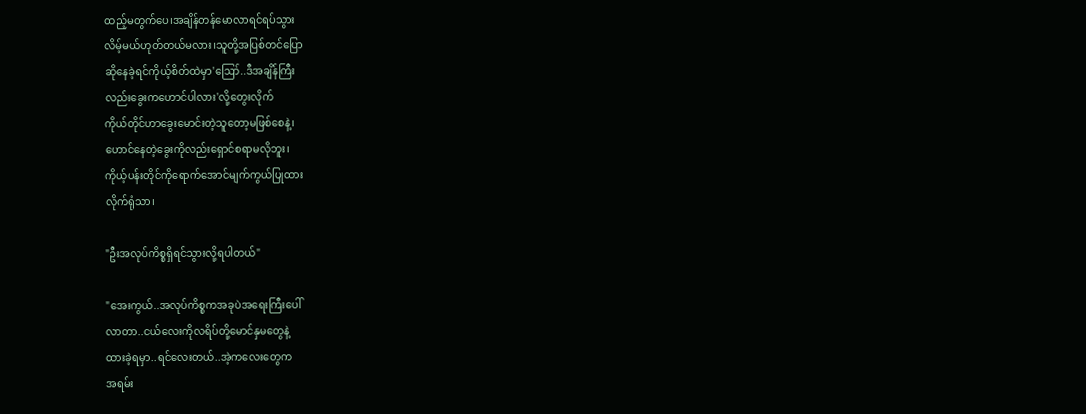ထည့်မတွက်ပေ၊အချိန်တန်မောလာရင်ရပ်သွား
လိမ့်မယ်ဟုတ်တယ်မလား၊သူတို့အပြစ်တင်ပြော
ဆိုနေခဲ့ရင်ကိုယ့်စိတ်ထဲမှာ'ဪ..ဒီအချိန်ကြီး
လည်းခွေးကဟောင်ပါလား'လို့တွေးလိုက်
ကိုယ်တိုင်ဟာခွေးမောင်းတဲ့သူတော့မဖြစ်စေနဲ့၊
ဟောင်နေတဲ့ခွေးကိုလည်းရှောင်စရာမလိုဘူး၊
ကိုယ့်ပန်းတိုင်ကိုရောက်အောင်မျက်ကွယ်ပြုထား
လိုက်ရုံသာ၊

"ဦးအလုပ်ကိစ္စရှိရင်သွားလို့ရပါတယ်"

"အေးကွယ်..အလုပ်ကိစ္စကအခုပဲအရေးကြီးပေါ်
လာတာ..ငယ်လေးကိုလရိပ်တို့မောင်နှမတွေနဲ့
ထားခဲ့ရမှာ..ရင်လေးတယ်..အဲ့ကလေးတွေက
အရမ်း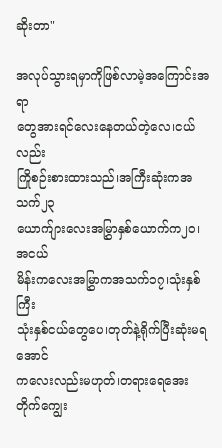ဆိုးတာ"

အလုပ်သွားရမှာကိုဖြစ်လာမဲ့အကြောင်းအရာ
တွေအားရင်လေးနေတယ်တဲ့လေ၊ငယ်လည်း
ကြိုစဉ်းစားထားသည်၊အကြီးဆုံးကအသက်၂၃
ယောက်ျားလေးအမြွှာနှစ်ယောက်က၂၀၊အငယ်
မိန်းကလေးအမြွှာကအသက်၁၇၊သုံးနှစ်ကြီး
သုံးနှစ်ငယ်တွေပေ၊တုတ်နဲ့ရိုက်ပြီးဆုံးမရအောင်
ကလေးလည်းမဟုတ်၊တရားရေအေးတိုက်ကျွေး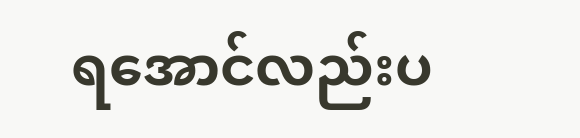ရအောင်လည်းပ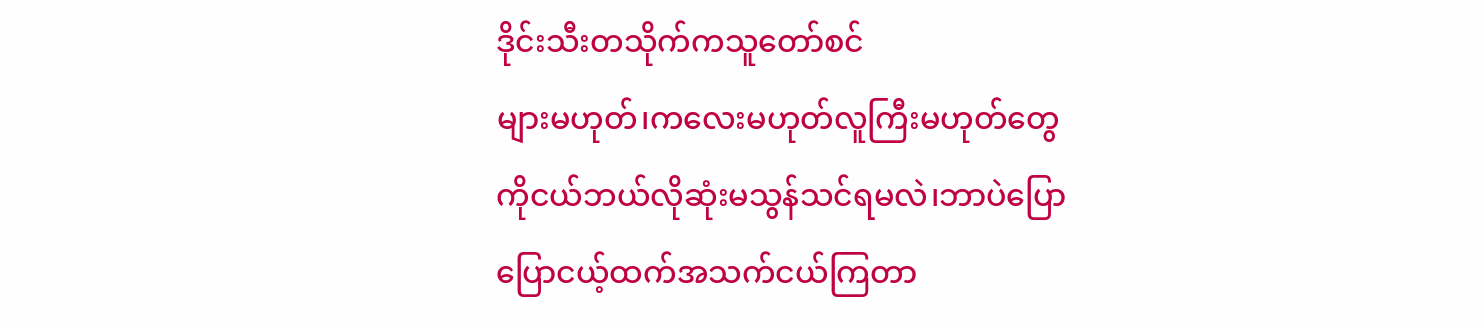ဒိုင်းသီးတသိုက်ကသူတော်စင်
များမဟုတ်၊ကလေးမဟုတ်လူကြီးမဟုတ်တွေ
ကိုငယ်ဘယ်လိုဆုံးမသွန်သင်ရမလဲ၊ဘာပဲပြော
ပြောငယ့်ထက်အသက်ငယ်ကြတာ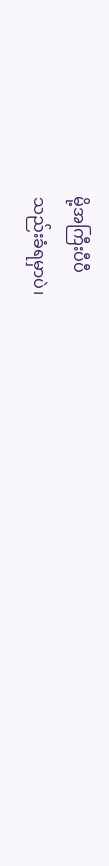မို့အကြီးပီပီ
သည်းခံရမှာပဲ၊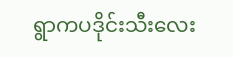ရွာကပဒိုင်းသီးလေး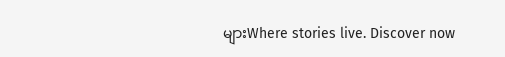များWhere stories live. Discover now